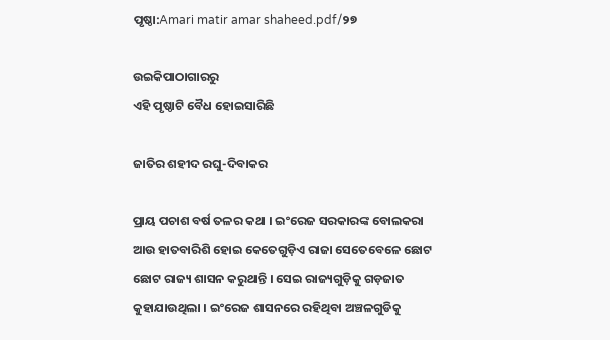ପୃଷ୍ଠା:Amari matir amar shaheed.pdf/୨୭

ଉଇକିପାଠାଗାର‌ରୁ
ଏହି ପୃଷ୍ଠାଟି ବୈଧ ହୋଇସାରିଛି

ଜାତିର ଶହୀଦ ରଘୁ-ଦିବାକର

ପ୍ରାୟ ପଚାଶ ବର୍ଷ ତଳର କଥା । ଇଂରେଜ ସରକାରଙ୍କ ବୋଲକରା ଆଉ ହାତବାରିଶି ହୋଇ କେତେଗୁଡ଼ିଏ ରାଜା ସେତେବେଳେ ଛୋଟ ଛୋଟ ରାଜ୍ୟ ଶାସନ କରୁଥାନ୍ତି । ସେଇ ରାଜ୍ୟଗୁଡ଼ିକୁ ଗଡ଼ଜାତ କୁହାଯାଉଥିଲା । ଇଂରେଜ ଶାସନରେ ରହିଥିବା ଅଞ୍ଚଳଗୁଡିକୁ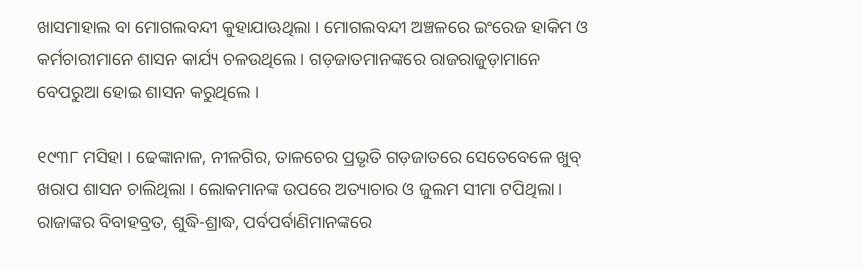ଖାସମାହାଲ ବା ମୋଗଲବନ୍ଦୀ କୁହାଯାଊଥିଲା । ମୋଗଲବନ୍ଦୀ ଅଞ୍ଚଳରେ ଇଂରେଜ ହାକିମ ଓ କର୍ମଚାରୀମାନେ ଶାସନ କାର୍ଯ୍ୟ ଚଳଉଥିଲେ । ଗଡ଼ଜାତମାନଙ୍କରେ ରାଜରାଜୁଡ଼ାମାନେ ବେପରୁଆ ହୋଇ ଶାସନ କରୁଥିଲେ ।

୧୯୩୮ ମସିହା । ଢେଙ୍କାନାଳ, ନୀଳଗିର, ତାଳଚେର ପ୍ରଭୃତି ଗଡ଼ଜାତରେ ସେତେବେଳେ ଖୁବ୍ ଖରାପ ଶାସନ ଚାଲିଥିଲା । ଲୋକମାନଙ୍କ ଉପରେ ଅତ୍ୟାଚାର ଓ ଜୁଲମ ସୀମା ଟପିଥିଲା । ରାଜାଙ୍କର ବିବାହବ୍ରତ, ଶୁଦ୍ଧି-ଶ୍ରାଦ୍ଧ, ପର୍ବପର୍ବାଣିମାନଙ୍କରେ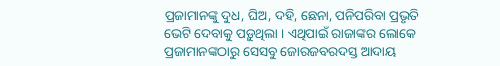ପ୍ରଜାମାନଙ୍କୁ ଦୁଧ, ଘିଅ, ଦହି, ଛେନା, ପନିପରିବା ପ୍ରଭୃତି ଭେଟି ଦେବାକୁ ପଡ଼ୁଥିଲା । ଏଥିପାଇଁ ରାଜାଙ୍କର ଲୋକେ ପ୍ରଜାମାନଙ୍କଠାରୁ ସେସବୁ ଜୋରଜବରଦସ୍ତ ଆଦାୟ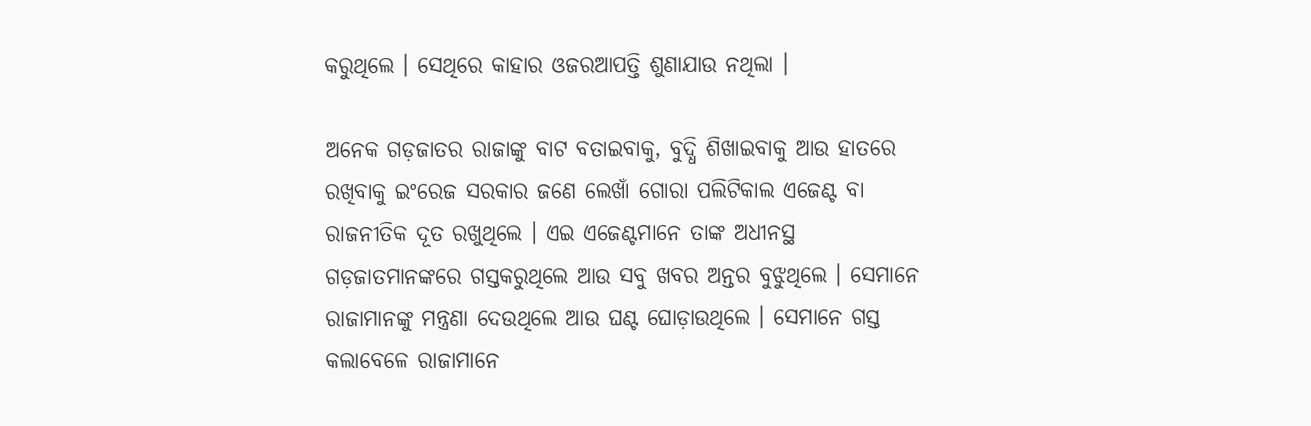କରୁଥିଲେ । ସେଥିରେ କାହାର ଓଜରଆପତ୍ତି ଶୁଣାଯାଉ ନଥିଲା ।

ଅନେକ ଗଡ଼ଜାତର ରାଜାଙ୍କୁ ବାଟ ବତାଇବାକୁ, ବୁଦ୍ଧି ଶିଖାଇବାକୁ ଆଉ ହାତରେ ରଖିବାକୁ ଇଂରେଜ ସରକାର ଜଣେ ଲେଖାଁ ଗୋରା ପଲିଟିକାଲ ଏଜେଣ୍ଟ ବା ରାଜନୀତିକ ଦୂତ ରଖୁଥିଲେ । ଏଇ ଏଜେଣ୍ଟମାନେ ତାଙ୍କ ଅଧୀନସ୍ଥ ଗଡ଼ଜାତମାନଙ୍କରେ ଗସ୍ତକରୁଥିଲେ ଆଉ ସବୁ ଖବର ଅନ୍ତର ବୁଝୁଥିଲେ । ସେମାନେ ରାଜାମାନଙ୍କୁ ମନ୍ତ୍ରଣା ଦେଉଥିଲେ ଆଉ ଘଣ୍ଟ ଘୋଡ଼ାଉଥିଲେ । ସେମାନେ ଗସ୍ତ କଲାବେଳେ ରାଜାମାନେ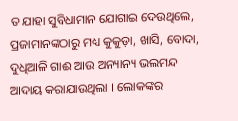ତ ଯାହା ସୁବିଧାମାନ ଯୋଗାଇ ଦେଉଥିଲେ, ପ୍ରଜାମାନଙ୍କଠାରୁ ମଧ୍ୟ କୁକୁଡ଼ା, ଖାସି, ବୋଦା, ଦୁଧିଆଳି ଗାଈ ଆଉ ଅନ୍ୟାନ୍ୟ ଭଲମନ୍ଦ ଆଦାୟ କରାଯାଉଥିଲା । ଲୋକଙ୍କର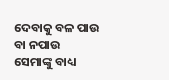ଦେବାକୁ ବଳ ପାଉ ବା ନପାଉ ସେମାଙ୍କୁ ବାଧ୍ୟ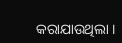କରାଯାଉଥିଲା ।